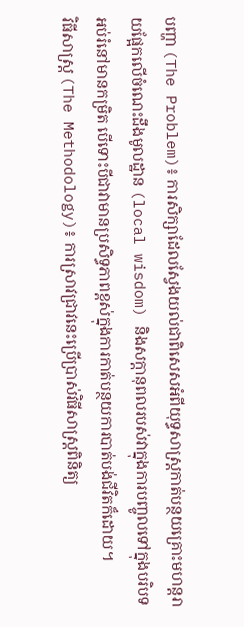បញ្ហា (The Problem)៖ ការសិក្សាដែលស្វែងយល់ជាពិសេសអំពីយុទ្ធសាស្ត្រកាត់បន្ថយគ្រោះមហន្តរាយផ្អែកលើចំណេះដឹងមូលដ្ឋាន (local wisdom) និងសក្តានុពលរបស់វាក្នុងការបញ្ចូលទៅក្នុងបរិបទអប់រំនៅមានកម្រិត បើទោះបីជាវាមានប្រសិទ្ធភាពខ្ពស់ក្នុងការកាត់បន្ថយការបាត់បង់ជីវិតក៏ដោយ។
វិធីសាស្ត្រ (The Methodology)៖ ការស្រាវជ្រាវនេះប្រើប្រាស់វិធីសាស្ត្រពិនិត្យ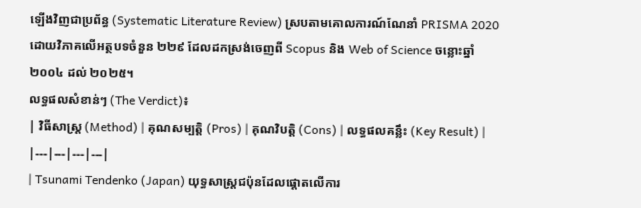ឡើងវិញជាប្រព័ន្ធ (Systematic Literature Review) ស្របតាមគោលការណ៍ណែនាំ PRISMA 2020 ដោយវិភាគលើអត្ថបទចំនួន ២២៩ ដែលដកស្រង់ចេញពី Scopus និង Web of Science ចន្លោះឆ្នាំ ២០០៤ ដល់ ២០២៥។
លទ្ធផលសំខាន់ៗ (The Verdict)៖
| វិធីសាស្ត្រ (Method) | គុណសម្បត្តិ (Pros) | គុណវិបត្តិ (Cons) | លទ្ធផលគន្លឹះ (Key Result) |
|---|---|---|---|
| Tsunami Tendenko (Japan) យុទ្ធសាស្ត្រជប៉ុនដែលផ្តោតលើការ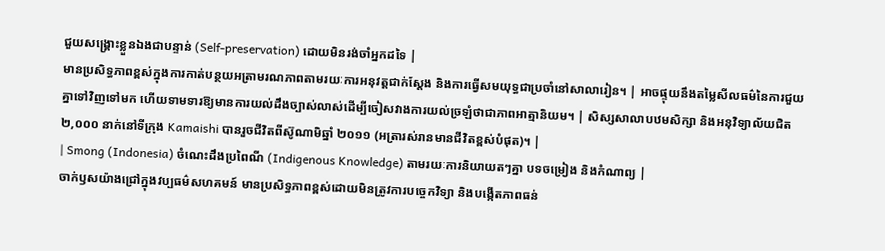ជួយសង្គ្រោះខ្លួនឯងជាបន្ទាន់ (Self-preservation) ដោយមិនរង់ចាំអ្នកដទៃ |
មានប្រសិទ្ធភាពខ្ពស់ក្នុងការកាត់បន្ថយអត្រាមរណភាពតាមរយៈការអនុវត្តជាក់ស្តែង និងការធ្វើសមយុទ្ធជាប្រចាំនៅសាលារៀន។ | អាចផ្ទុយនឹងតម្លៃសីលធម៌នៃការជួយគ្នាទៅវិញទៅមក ហើយទាមទារឱ្យមានការយល់ដឹងច្បាស់លាស់ដើម្បីចៀសវាងការយល់ច្រឡំថាជាភាពអាត្មានិយម។ | សិស្សសាលាបឋមសិក្សា និងអនុវិទ្យាល័យជិត ២,០០០ នាក់នៅទីក្រុង Kamaishi បានរួចជីវិតពីស៊ូណាមិឆ្នាំ ២០១១ (អត្រារស់រានមានជីវិតខ្ពស់បំផុត)។ |
| Smong (Indonesia) ចំណេះដឹងប្រពៃណី (Indigenous Knowledge) តាមរយៈការនិយាយតៗគ្នា បទចម្រៀង និងកំណាព្យ |
ចាក់ឫសយ៉ាងជ្រៅក្នុងវប្បធម៌សហគមន៍ មានប្រសិទ្ធភាពខ្ពស់ដោយមិនត្រូវការបច្ចេកវិទ្យា និងបង្កើតភាពធន់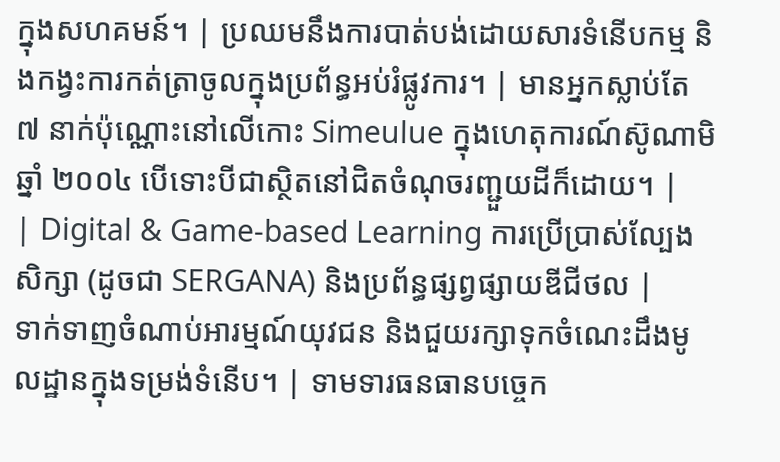ក្នុងសហគមន៍។ | ប្រឈមនឹងការបាត់បង់ដោយសារទំនើបកម្ម និងកង្វះការកត់ត្រាចូលក្នុងប្រព័ន្ធអប់រំផ្លូវការ។ | មានអ្នកស្លាប់តែ ៧ នាក់ប៉ុណ្ណោះនៅលើកោះ Simeulue ក្នុងហេតុការណ៍ស៊ូណាមិឆ្នាំ ២០០៤ បើទោះបីជាស្ថិតនៅជិតចំណុចរញ្ជួយដីក៏ដោយ។ |
| Digital & Game-based Learning ការប្រើប្រាស់ល្បែងសិក្សា (ដូចជា SERGANA) និងប្រព័ន្ធផ្សព្វផ្សាយឌីជីថល |
ទាក់ទាញចំណាប់អារម្មណ៍យុវជន និងជួយរក្សាទុកចំណេះដឹងមូលដ្ឋានក្នុងទម្រង់ទំនើប។ | ទាមទារធនធានបច្ចេក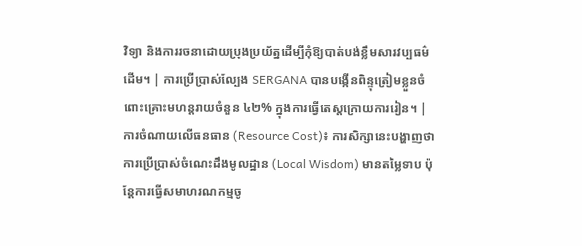វិទ្យា និងការរចនាដោយប្រុងប្រយ័ត្នដើម្បីកុំឱ្យបាត់បង់ខ្លឹមសារវប្បធម៌ដើម។ | ការប្រើប្រាស់ល្បែង SERGANA បានបង្កើនពិន្ទុត្រៀមខ្លួនចំពោះគ្រោះមហន្តរាយចំនួន ៤២% ក្នុងការធ្វើតេស្តក្រោយការរៀន។ |
ការចំណាយលើធនធាន (Resource Cost)៖ ការសិក្សានេះបង្ហាញថាការប្រើប្រាស់ចំណេះដឹងមូលដ្ឋាន (Local Wisdom) មានតម្លៃទាប ប៉ុន្តែការធ្វើសមាហរណកម្មចូ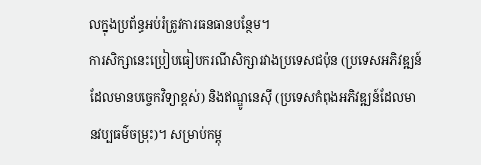លក្នុងប្រព័ន្ធអប់រំត្រូវការធនធានបន្ថែម។
ការសិក្សានេះប្រៀបធៀបករណីសិក្សារវាងប្រទេសជប៉ុន (ប្រទេសអភិវឌ្ឍន៍ដែលមានបច្ចេកវិទ្យាខ្ពស់) និងឥណ្ឌូនេស៊ី (ប្រទេសកំពុងអភិវឌ្ឍន៍ដែលមានវប្បធម៌ចម្រុះ)។ សម្រាប់កម្ពុ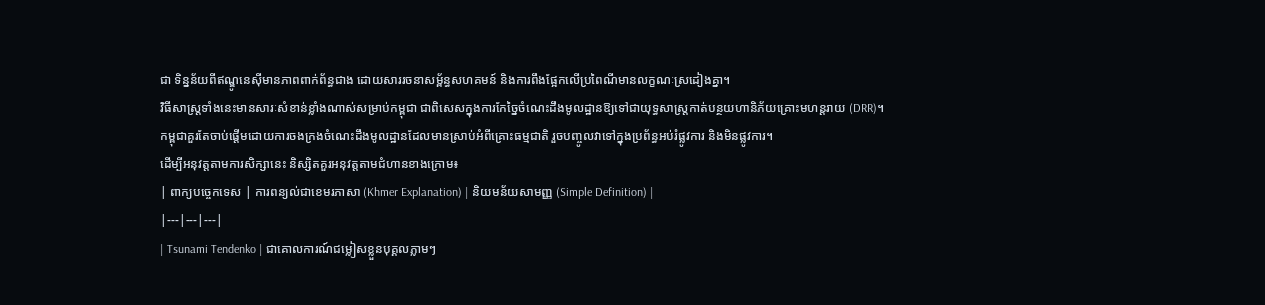ជា ទិន្នន័យពីឥណ្ឌូនេស៊ីមានភាពពាក់ព័ន្ធជាង ដោយសាររចនាសម្ព័ន្ធសហគមន៍ និងការពឹងផ្អែកលើប្រពៃណីមានលក្ខណៈស្រដៀងគ្នា។
វិធីសាស្ត្រទាំងនេះមានសារៈសំខាន់ខ្លាំងណាស់សម្រាប់កម្ពុជា ជាពិសេសក្នុងការកែច្នៃចំណេះដឹងមូលដ្ឋានឱ្យទៅជាយុទ្ធសាស្ត្រកាត់បន្ថយហានិភ័យគ្រោះមហន្តរាយ (DRR)។
កម្ពុជាគួរតែចាប់ផ្តើមដោយការចងក្រងចំណេះដឹងមូលដ្ឋានដែលមានស្រាប់អំពីគ្រោះធម្មជាតិ រួចបញ្ចូលវាទៅក្នុងប្រព័ន្ធអប់រំផ្លូវការ និងមិនផ្លូវការ។
ដើម្បីអនុវត្តតាមការសិក្សានេះ និស្សិតគួរអនុវត្តតាមជំហានខាងក្រោម៖
| ពាក្យបច្ចេកទេស | ការពន្យល់ជាខេមរភាសា (Khmer Explanation) | និយមន័យសាមញ្ញ (Simple Definition) |
|---|---|---|
| Tsunami Tendenko | ជាគោលការណ៍ជម្លៀសខ្លួនបុគ្គលភ្លាមៗ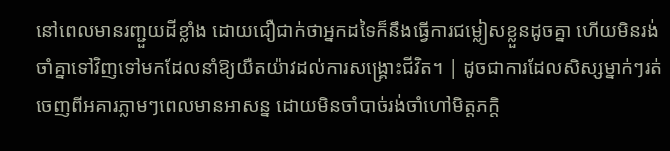នៅពេលមានរញ្ជួយដីខ្លាំង ដោយជឿជាក់ថាអ្នកដទៃក៏នឹងធ្វើការជម្លៀសខ្លួនដូចគ្នា ហើយមិនរង់ចាំគ្នាទៅវិញទៅមកដែលនាំឱ្យយឺតយ៉ាវដល់ការសង្គ្រោះជីវិត។ | ដូចជាការដែលសិស្សម្នាក់ៗរត់ចេញពីអគារភ្លាមៗពេលមានអាសន្ន ដោយមិនចាំបាច់រង់ចាំហៅមិត្តភក្តិ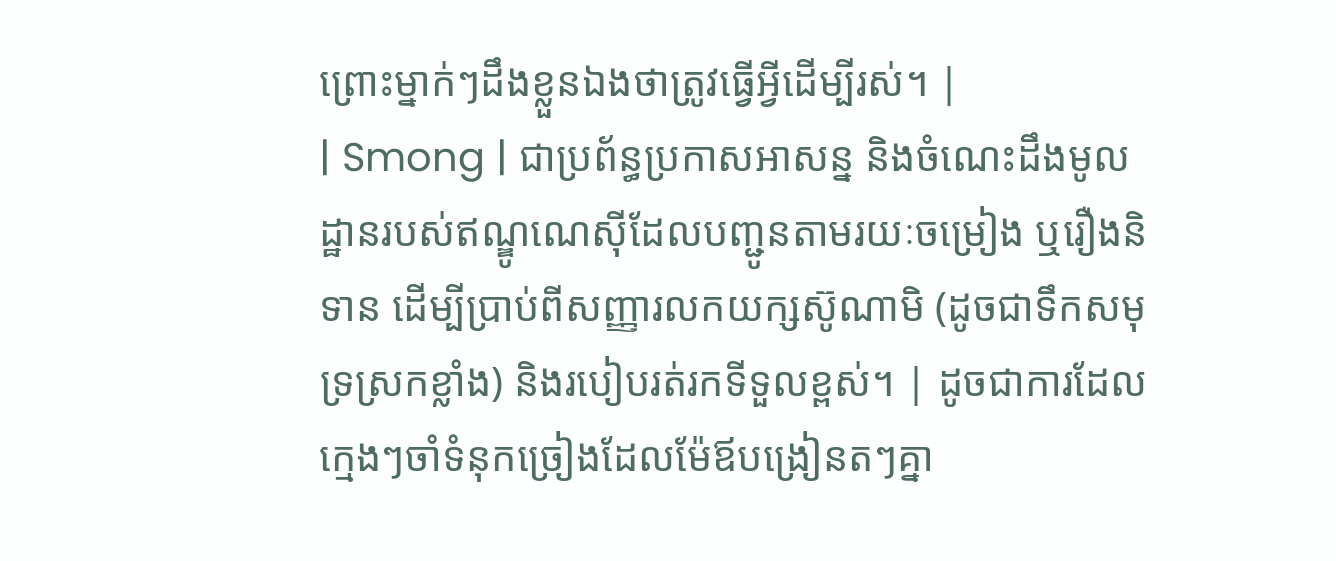ព្រោះម្នាក់ៗដឹងខ្លួនឯងថាត្រូវធ្វើអ្វីដើម្បីរស់។ |
| Smong | ជាប្រព័ន្ធប្រកាសអាសន្ន និងចំណេះដឹងមូលដ្ឋានរបស់ឥណ្ឌូណេស៊ីដែលបញ្ជូនតាមរយៈចម្រៀង ឬរឿងនិទាន ដើម្បីប្រាប់ពីសញ្ញារលកយក្សស៊ូណាមិ (ដូចជាទឹកសមុទ្រស្រកខ្លាំង) និងរបៀបរត់រកទីទួលខ្ពស់។ | ដូចជាការដែលក្មេងៗចាំទំនុកច្រៀងដែលម៉ែឪបង្រៀនតៗគ្នា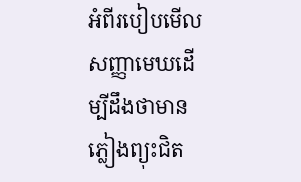អំពីរបៀបមើលសញ្ញាមេឃដើម្បីដឹងថាមានភ្លៀងព្យុះជិត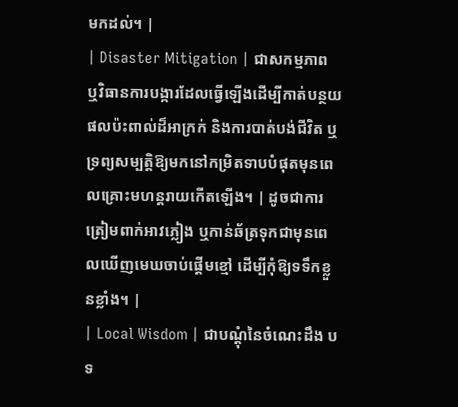មកដល់។ |
| Disaster Mitigation | ជាសកម្មភាព ឬវិធានការបង្ការដែលធ្វើឡើងដើម្បីកាត់បន្ថយផលប៉ះពាល់ដ៏អាក្រក់ និងការបាត់បង់ជីវិត ឬទ្រព្យសម្បត្តិឱ្យមកនៅកម្រិតទាបបំផុតមុនពេលគ្រោះមហន្តរាយកើតឡើង។ | ដូចជាការត្រៀមពាក់អាវភ្លៀង ឬកាន់ឆ័ត្រទុកជាមុនពេលឃើញមេឃចាប់ផ្តើមខ្មៅ ដើម្បីកុំឱ្យទទឹកខ្លួនខ្លាំង។ |
| Local Wisdom | ជាបណ្តុំនៃចំណេះដឹង បទ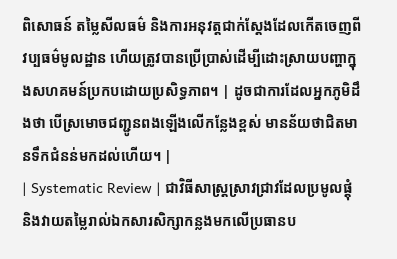ពិសោធន៍ តម្លៃសីលធម៌ និងការអនុវត្តជាក់ស្តែងដែលកើតចេញពីវប្បធម៌មូលដ្ឋាន ហើយត្រូវបានប្រើប្រាស់ដើម្បីដោះស្រាយបញ្ហាក្នុងសហគមន៍ប្រកបដោយប្រសិទ្ធភាព។ | ដូចជាការដែលអ្នកភូមិដឹងថា បើស្រមោចជញ្ជូនពងឡើងលើកន្លែងខ្ពស់ មានន័យថាជិតមានទឹកជំនន់មកដល់ហើយ។ |
| Systematic Review | ជាវិធីសាស្ត្រស្រាវជ្រាវដែលប្រមូលផ្តុំ និងវាយតម្លៃរាល់ឯកសារសិក្សាកន្លងមកលើប្រធានប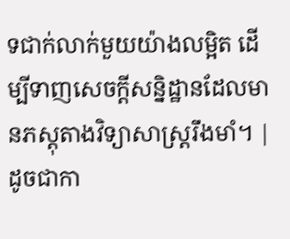ទជាក់លាក់មួយយ៉ាងលម្អិត ដើម្បីទាញសេចក្តីសន្និដ្ឋានដែលមានភស្តុតាងវិទ្យាសាស្ត្ររឹងមាំ។ | ដូចជាកា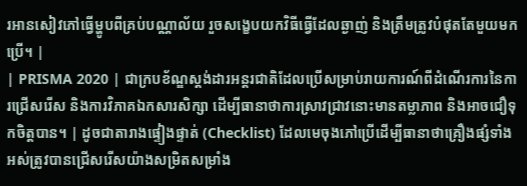រអានសៀវភៅធ្វើម្ហូបពីគ្រប់បណ្ណាល័យ រួចសង្ខេបយកវិធីធ្វើដែលឆ្ងាញ់ និងត្រឹមត្រូវបំផុតតែមួយមកប្រើ។ |
| PRISMA 2020 | ជាក្របខ័ណ្ឌស្តង់ដារអន្តរជាតិដែលប្រើសម្រាប់រាយការណ៍ពីដំណើរការនៃការជ្រើសរើស និងការវិភាគឯកសារសិក្សា ដើម្បីធានាថាការស្រាវជ្រាវនោះមានតម្លាភាព និងអាចជឿទុកចិត្តបាន។ | ដូចជាតារាងផ្ទៀងផ្ទាត់ (Checklist) ដែលមេចុងភៅប្រើដើម្បីធានាថាគ្រឿងផ្សំទាំងអស់ត្រូវបានជ្រើសរើសយ៉ាងសម្រិតសម្រាំង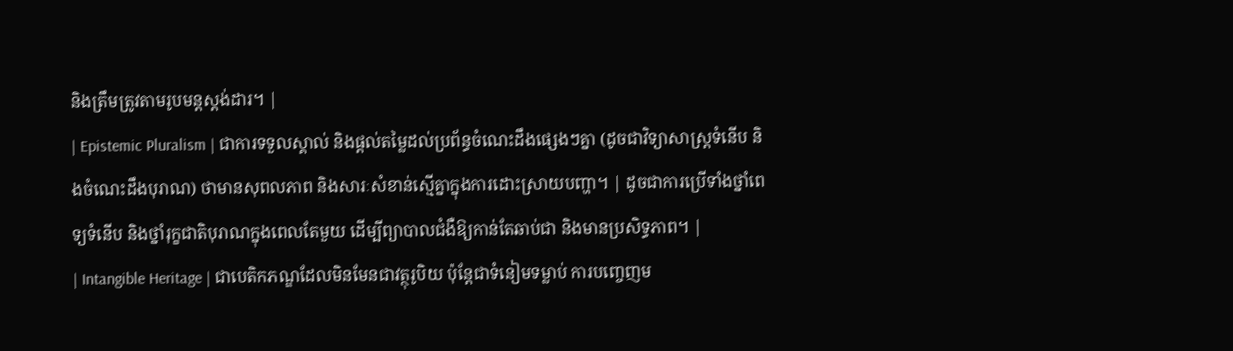និងត្រឹមត្រូវតាមរូបមន្តស្តង់ដារ។ |
| Epistemic Pluralism | ជាការទទួលស្គាល់ និងផ្តល់តម្លៃដល់ប្រព័ន្ធចំណេះដឹងផ្សេងៗគ្នា (ដូចជាវិទ្យាសាស្ត្រទំនើប និងចំណេះដឹងបុរាណ) ថាមានសុពលភាព និងសារៈសំខាន់ស្មើគ្នាក្នុងការដោះស្រាយបញ្ហា។ | ដូចជាការប្រើទាំងថ្នាំពេទ្យទំនើប និងថ្នាំរុក្ខជាតិបុរាណក្នុងពេលតែមួយ ដើម្បីព្យាបាលជំងឺឱ្យកាន់តែឆាប់ជា និងមានប្រសិទ្ធភាព។ |
| Intangible Heritage | ជាបេតិកភណ្ឌដែលមិនមែនជាវត្ថុរូបិយ ប៉ុន្តែជាទំនៀមទម្លាប់ ការបញ្ចេញម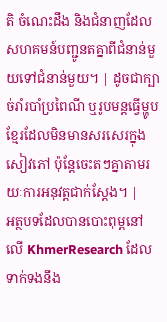តិ ចំណេះដឹង និងជំនាញដែលសហគមន៍បញ្ជូនតគ្នាពីជំនាន់មួយទៅជំនាន់មួយ។ | ដូចជាក្បាច់រាំរបាំប្រពៃណី ឬរូបមន្តធ្វើម្ហូបខ្មែរដែលមិនមានសរសេរក្នុងសៀវភៅ ប៉ុន្តែចេះតៗគ្នាតាមរយៈការអនុវត្តជាក់ស្តែង។ |
អត្ថបទដែលបានបោះពុម្ពនៅលើ KhmerResearch ដែលទាក់ទងនឹង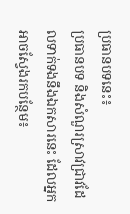ប្រធានបទនេះ៖
ប្រធានបទ និងសំណួរស្រាវជ្រាវដែលទាក់ទងនឹងឯកសារនេះ ដែលអ្នកអាចស្វែងរកបន្ថែម៖